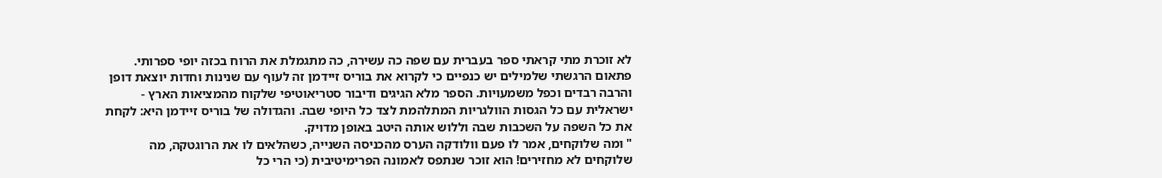לא זוכרת מתי קראתי ספר בעברית עם שפה כה עשירה, כה מתגמלת את הרוח בכזה יופי ספרותי. פתאום הרגשתי שלמילים יש כנפיים כי לקרוא את בוריס זיידמן זה לעוף עם שנינות וחדות יוצאת דופן והרבה רבדים וכפל משמעויות. הספר מלא הגיגים ודיבור סטריאוטיפי שלקוח מהמציאות הארץ - ישראלית עם כל הגסות הוולגריות המתלהמת לצד כל היופי שבה. והגדולה של בוריס זיידמן היא: לקחת את כל השפה על השכבות שבה וללוש אותה היטב באופן מדויק.
" ומה שלוקחים, אמר לו פעם וולודקה הערס מהכניסה השנייה, כשהלאים לו את הרוגטקה, מה שלוקחים לא מחזירים! הוא זוכר שנתפס לאמונה הפרימיטיבית (כי הרי כל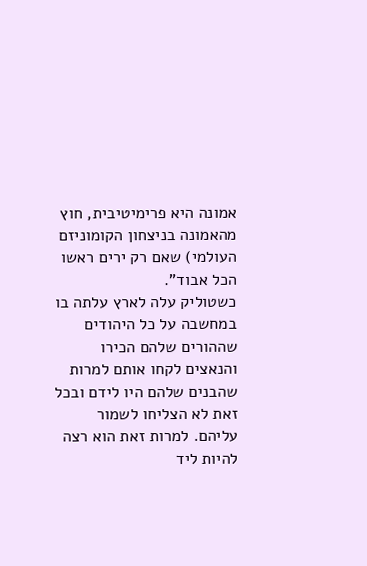אמונה היא פרימיטיבית, חוץ מהאמונה בניצחון הקומוניזם העולמי) שאם רק ירים ראשו הכל אבוד".
כשטוליק עלה לארץ עלתה בו במחשבה על כל היהודים שההורים שלהם הכירו והנאצים לקחו אותם למרות שהבנים שלהם היו לידם ובכל זאת לא הצליחו לשמור עליהם. למרות זאת הוא רצה להיות ליד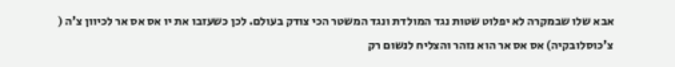אבא שלו שבמקרה לא יפלוט שטות נגד המולדת ונגד המשטר הכי צודק בעולם. לכן כשעזבו את יו אס אס אר לכיוון צ'ה ( צ'כוסלובקיה) אס אס אר הוא נזהר והצליח לנשום רק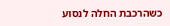כשהרכבת החלה לנסוע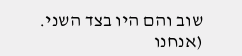שוב והם היו בצד השני. (אנחנו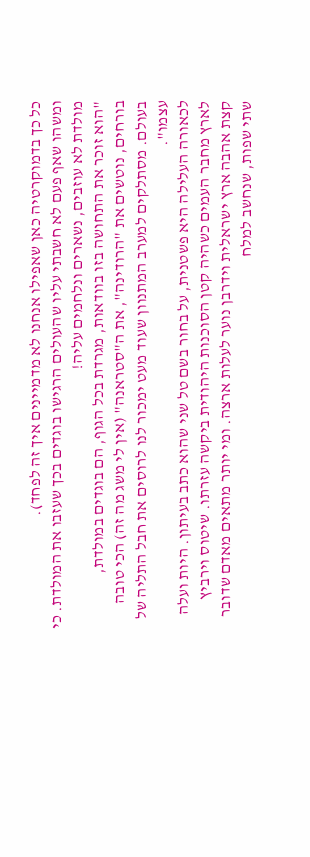כל כך בדמוקרטיה כאן שאפילו אנחנו לא מדמיינים איך זה לפחד).
ומשהו שאף פעם לא חשבתי עליו שהעולים הרגישו בוגדים בכך שעזבו את המולדת. כי מולדת לא עוזבים, נשארים ונלחמים עליה!
"הוא זוכר את התחושה בזו בוודאות, מגרדת בכל הגוף, הם בוגדים במולדת, בורחים, נוטשים את "הרודינה", את ה"סטראנה" (אין לי משג מה זה) הכי טובה בעולם. מסתלקים למערב המתנוון שעוד מעט ימכור לנו לרוסים את חבל התליה של עצמו".
לכאורה העלילה היא פשטנית, על בחור בשם טל שני שהוא כתב בעיתון. היות ועלה לארץ מחבר העמים כשהיה קטן הסוכנות היהודית ביקשה עזרתו. שיטוס וירביץ קצת אהבה ארץ ישראלית וידרבן נוער לעלות ארצה. ומי יותר מתאים מאדם שדובר שתי שפות, שנחשב למלח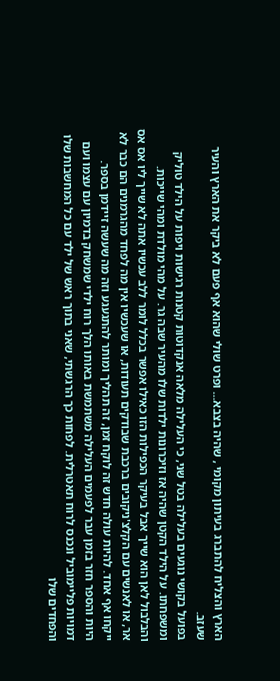הארץ והצליח להתברג בעיתון מקומי , שהיה בצבא... ופרט שולי שהוא אף פעם לא ביקר את הארץ והעיר שעזב.
בפועל בקושי נוגעים בעלילה בטל שני, כי העלילה מלאה אנקדוטות קטנות רגישות ויפות על הילד טוליק ומשפחתו. על הילד הקטן שהיה אז וזיכרונות ילדות שלו מהעיר שבה גר. על מהי מולדת ומהי שייכות. והבלבול לאן הוא שייך אבל בעיקר הכפילות הזו כאילו אפשר בכלל לומר ללב עכשיו אתה לא שייך ליו אס אס אר, או לאנשים עם הקלצ'ניקובים ברכבת שבודקים תעודות, או שעכשיו אין מה לפחד מהגרמנים הם כבר לא ייקחו אף אחד. להיות עולה חדש זה לוקח זמן, זה תהליך ומותר להתגעגע וזה מה שעשה זיידמן בספר.
היות והספר חזר בזמן עבר לפעמים העלילה משתמשת באותו הלך רוח ילדי שמשחק בדמיון עם עצמו ועם דמויות פליימוביל ונכנס לרוח תאטרלית. לפחות כך הרגשתי, שאני בתוך ראש של ילד עם כל המחשבות שלו והפחדים שלו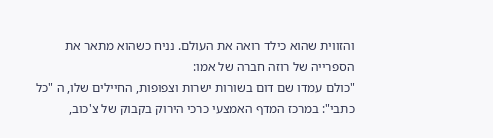והזווית שהוא כילד רואה את העולם. נניח כשהוא מתאר את הספרייה של רוזה חברה של אמו:
"כולם עמדו שם דום בשורות ישרות וצפופות, החיילים שלו, ה "כל כתבי": במרכז המדף האמצעי כרכי הירוק בקבוק של צ'כוב,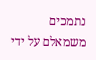נתמכים משמאלם על ידי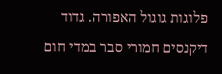פלוגות גוגול האפורה. גדוד דיקנסים חמורי סבר במדי חום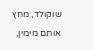שוקולד, מחץ אותם מימין,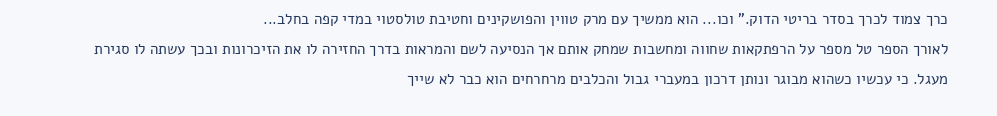כרך צמוד לכרך בסדר בריטי הדוק." וכו... הוא ממשיך עם מרק טווין והפושקינים וחטיבת טולסטוי במדי קפה בחלב...
לאורך הספר טל מספר על הרפתקאות שחווה ומחשבות שמחק אותם אך הנסיעה לשם והמראות בדרך החזירה לו את הזיכרונות ובכך עשתה לו סגירת מעגל. כי עכשיו כשהוא מבוגר ונותן דרכון במעברי גבול והכלבים מרחרחים הוא כבר לא שייך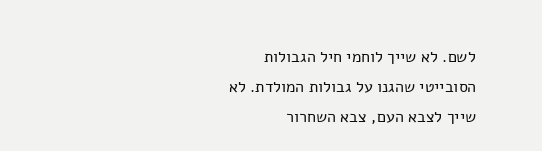לשם. לא שייך לוחמי חיל הגבולות הסובייטי שהגנו על גבולות המולדת. לא שייך לצבא העם, צבא השחרור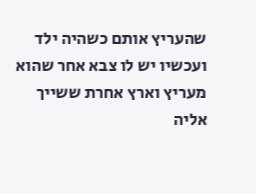שהעריץ אותם כשהיה ילד ועכשיו יש לו צבא אחר שהוא מעריץ וארץ אחרת ששייך אליה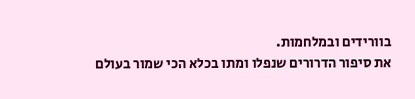בוורידים ובמלחמות.
את סיפור הדרורים שנפלו ומתו בכלא הכי שמור בעולם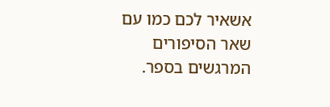אשאיר לכם כמו עם שאר הסיפורים המרגשים בספר.